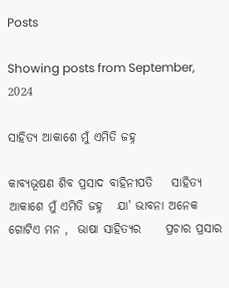Posts

Showing posts from September, 2024

ସାହିତ୍ଯ ଆକାଶେ ମୁଁ ଏମିତି ଜହ୍ନ

କାବ୍ୟଭୂଷଣ ଶିବ ପ୍ରସାଦ ବାହିନୀପତି    ସାହିତ୍ଯ ଆକାଶେ ମୁଁ ଏମିତି ଜହ୍ନ   ଯା' ଭାବନା ଅନେକ ଗୋଟିଏ ମନ ,  ଭାଷା ସାହିତ୍ୟର     ପ୍ରଚାର ପ୍ରସାର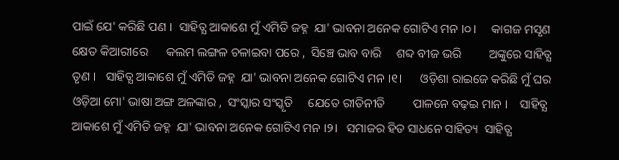ପାଇଁ ଯେ' କରିଛି ପଣ ।  ସାହିତ୍ଯ ଆକାଶେ ମୁଁ ଏମିତି ଜହ୍ନ  ଯା' ଭାବନା ଅନେକ ଗୋଟିଏ ମନ ।୦।     କାଗଜ ମସୃଣ କ୍ଷେତ କିଆରୀରେ      କଲମ ଲଙ୍ଗଳ ଚଳାଇବା ପରେ ,  ସିଞ୍ଚେ ଭାବ ବାରି     ଶବ୍ଦ ବୀଜ ଭରି         ଅଙ୍କୁରେ ସାହିତ୍ଯ ତୃଣ ।   ସାହିତ୍ଯ ଆକାଶେ ମୁଁ ଏମିତି ଜହ୍ନ  ଯା' ଭାବନା ଅନେକ ଗୋଟିଏ ମନ ।୧।      ଓଡ଼ିଶା ରାଇଜେ କରିଛି ମୁଁ ଘର    ଓଡ଼ିଆ ମୋ' ଭାଷା ଅଙ୍ଗ ଅଳଙ୍କାର ,  ସଂସ୍କାର ସଂସ୍କୃତି     ଯେତେ ରୀତିନୀତି         ପାଳନେ ବଢ଼ଇ ମାନ ।    ସାହିତ୍ଯ ଆକାଶେ ମୁଁ ଏମିତି ଜହ୍ନ  ଯା' ଭାବନା ଅନେକ ଗୋଟିଏ ମନ ।୨।   ସମାଜର ହିତ ସାଧନେ ସାହିତ୍ୟ  ସାହିତ୍ଯ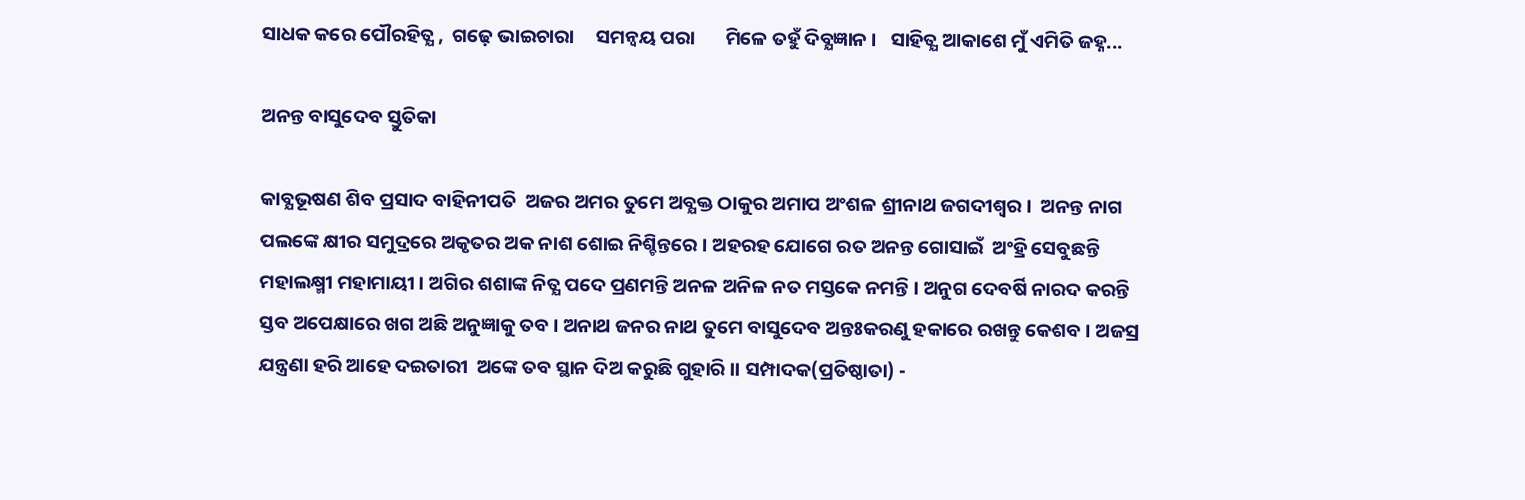ସାଧକ କରେ ପୌରହିତ୍ଯ ,  ଗଢ଼େ ଭାଇଚାରା     ସମନ୍ବୟ ପରା       ମିଳେ ତହୁଁ ଦିବ୍ଯଜ୍ଞାନ ।   ସାହିତ୍ଯ ଆକାଶେ ମୁଁ ଏମିତି ଜହ୍ନ...

ଅନନ୍ତ ବାସୁଦେବ ସ୍ତୁତିକା

କାବ୍ଯଭୂଷଣ ଶିବ ପ୍ରସାଦ ବାହିନୀପତି  ଅଜର ଅମର ତୁମେ ଅବ୍ଯକ୍ତ ଠାକୁର ଅମାପ ଅଂଶଳ ଶ୍ରୀନାଥ ଜଗଦୀଶ୍ବର ।  ଅନନ୍ତ ନାଗ ପଲଙ୍କେ କ୍ଷୀର ସମୁଦ୍ରରେ ଅକୃତର ଅକ ନାଶ ଶୋଇ ନିଶ୍ଚିନ୍ତରେ । ଅହରହ ଯୋଗେ ରତ ଅନନ୍ତ ଗୋସାଇଁ  ଅଂହ୍ରି ସେବୁଛନ୍ତି ମହାଲକ୍ଷ୍ମୀ ମହାମାୟୀ । ଅଗିର ଶଶାଙ୍କ ନିତ୍ଯ ପଦେ ପ୍ରଣମନ୍ତି ଅନଳ ଅନିଳ ନତ ମସ୍ତକେ ନମନ୍ତି । ଅନୁଗ ଦେବର୍ଷି ନାରଦ କରନ୍ତି ସ୍ତବ ଅପେକ୍ଷାରେ ଖଗ ଅଛି ଅନୁଜ୍ଞାକୁ ତବ । ଅନାଥ ଜନର ନାଥ ତୁମେ ବାସୁଦେବ ଅନ୍ତଃକରଣୁ ହକାରେ ରଖନ୍ତୁ କେଶବ । ଅଜସ୍ର ଯନ୍ତ୍ରଣା ହରି ଆହେ ଦଇତାରୀ  ଅଙ୍କେ ତବ ସ୍ଥାନ ଦିଅ କରୁଛି ଗୁହାରି ।। ସମ୍ପାଦକ(ପ୍ରତିଷ୍ଠାତା) -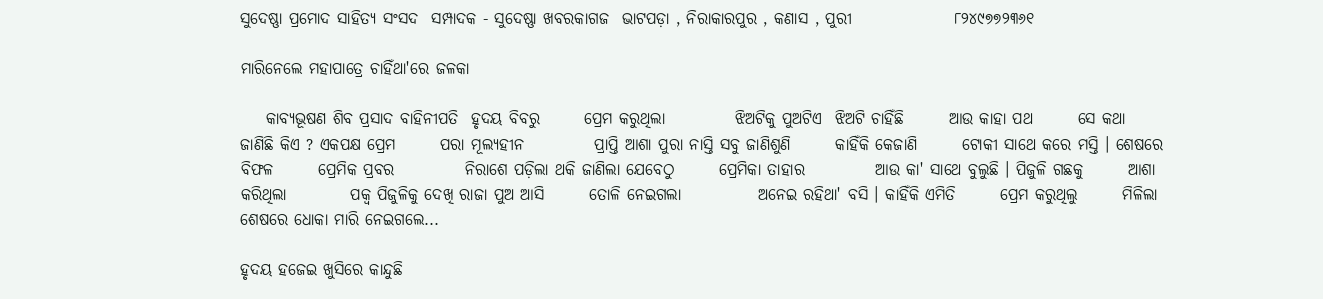ସୁଦେଷ୍ଣା ପ୍ରମୋଦ ସାହିତ୍ଯ ସଂସଦ  ସମ୍ପାଦକ - ସୁଦେଷ୍ଣା ଖବରକାଗଜ  ଭାଟପଡ଼ା , ନିରାକାରପୁର , କଣାସ , ପୁରୀ                ୮୨୪୯୭୭୨୩୬୧

ମାରିନେଲେ ମହାପାତ୍ରେ ଚାହିଁଥା'ରେ ଜଳକା

    କାବ୍ଯଭୂଷଣ ଶିବ ପ୍ରସାଦ ବାହିନୀପତି  ହୃଦୟ ବିବରୁ       ପ୍ରେମ କରୁଥିଲା           ଝିଅଟିକୁ ପୁଅଟିଏ  ଝିଅଟି ଚାହିଁଛି       ଆଉ କାହା ପଥ       ସେ କଥା ଜାଣିଛି କିଏ ? ଏକପକ୍ଷ ପ୍ରେମ       ପରା ମୂଲ୍ୟହୀନ           ପ୍ରାପ୍ତି ଆଶା ପୁରା ନାସ୍ତି ସବୁ ଜାଣିଶୁଣି       କାହିଁକି କେଜାଣି       ଟୋକୀ ସାଥେ କରେ ମସ୍ତି । ଶେଷରେ ବିଫଳ       ପ୍ରେମିକ ପ୍ରବର           ନିରାଶେ ପଡ଼ିଲା ଥକି ଜାଣିଲା ଯେବେଠୁ       ପ୍ରେମିକା ତାହାର           ଆଉ କା' ସାଥେ ବୁଲୁଛି । ପିଜୁଳି ଗଛକୁ       ଆଶା କରିଥିଲା          ପକ୍ବ ପିଜୁଳିକୁ ଦେଖି ରାଜା ପୁଅ ଆସି       ତୋଳି ନେଇଗଲା            ଅନେଇ ରହିଥା' ବସି । କାହିଁକି ଏମିତି       ପ୍ରେମ କରୁଥିଲୁ       ମିଳିଲା ଶେଷରେ ଧୋକା ମାରି ନେଇଗଲେ...

ହୃଦୟ ହଜେଇ ଖୁସିରେ କାନ୍ଦୁଛି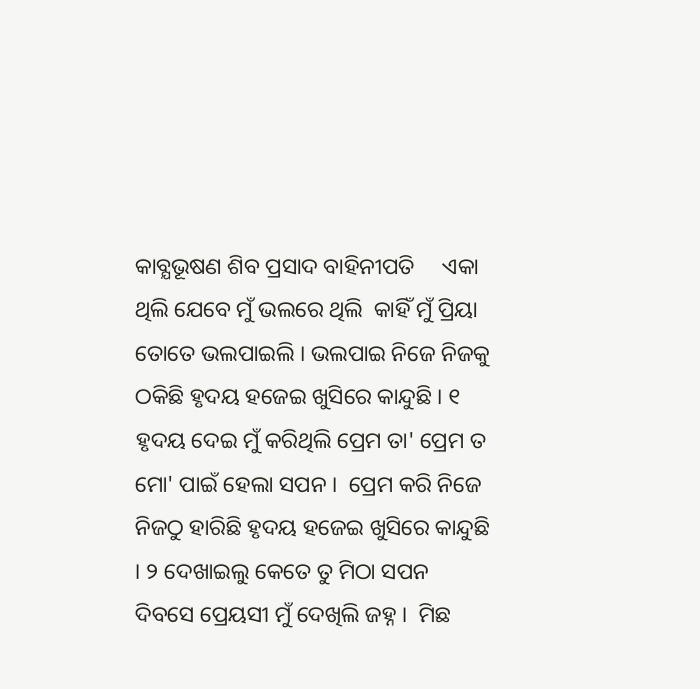କାବ୍ଯଭୂଷଣ ଶିବ ପ୍ରସାଦ ବାହିନୀପତି     ଏକା ଥିଲି ଯେବେ ମୁଁ ଭଲରେ ଥିଲି  କାହିଁ ମୁଁ ପ୍ରିୟା ତୋତେ ଭଲପାଇଲି । ଭଲପାଇ ନିଜେ ନିଜକୁ ଠକିଛି ହୃଦୟ ହଜେଇ ଖୁସିରେ କାନ୍ଦୁଛି । ୧ ହୃଦୟ ଦେଇ ମୁଁ କରିଥିଲି ପ୍ରେମ ତା' ପ୍ରେମ ତ ମୋ' ପାଇଁ ହେଲା ସପନ ।  ପ୍ରେମ କରି ନିଜେ ନିଜଠୁ ହାରିଛି ହୃଦୟ ହଜେଇ ଖୁସିରେ କାନ୍ଦୁଛି । ୨ ଦେଖାଇଲୁ କେତେ ତୁ ମିଠା ସପନ ଦିବସେ ପ୍ରେୟସୀ ମୁଁ ଦେଖିଲି ଜହ୍ନ ।  ମିଛ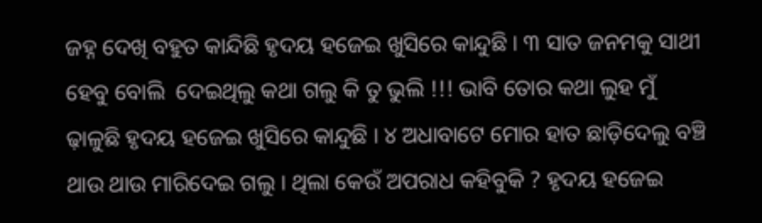ଜହ୍ନ ଦେଖି ବହୁତ କାନ୍ଦିଛି ହୃଦୟ ହଜେଇ ଖୁସିରେ କାନ୍ଦୁଛି । ୩ ସାତ ଜନମକୁ ସାଥୀ ହେବୁ ବୋଲି  ଦେଇଥିଲୁ କଥା ଗଲୁ କି ତୁ ଭୁଲି !!! ଭାବି ତୋର କଥା ଲୁହ ମୁଁ ଢ଼ାଳୁଛି ହୃଦୟ ହଜେଇ ଖୁସିରେ କାନ୍ଦୁଛି । ୪ ଅଧାବାଟେ ମୋର ହାତ ଛାଡ଼ିଦେଲୁ ବଞ୍ଚି ଥାଉ ଥାଉ ମାରିଦେଇ ଗଲୁ । ଥିଲା କେଉଁ ଅପରାଧ କହିବୁକି ? ହୃଦୟ ହଜେଇ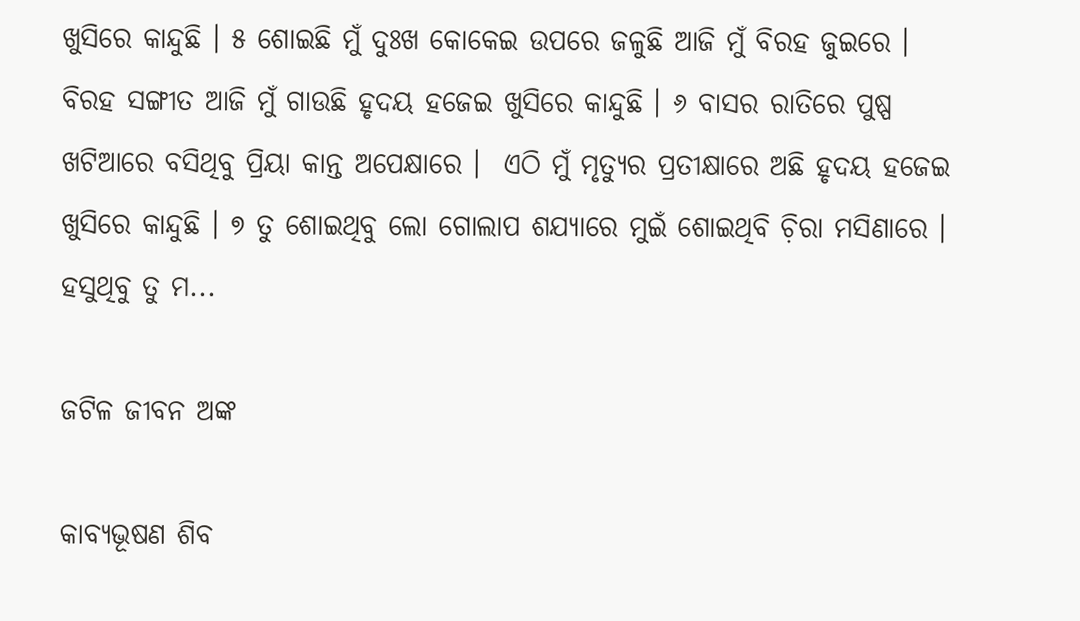ଖୁସିରେ କାନ୍ଦୁଛି । ୫ ଶୋଇଛି ମୁଁ ଦୁଃଖ କୋକେଇ ଉପରେ ଜଳୁଛି ଆଜି ମୁଁ ବିରହ ଜୁଇରେ ।  ବିରହ ସଙ୍ଗୀତ ଆଜି ମୁଁ ଗାଉଛି ହୃଦୟ ହଜେଇ ଖୁସିରେ କାନ୍ଦୁଛି । ୬ ବାସର ରାତିରେ ପୁଷ୍ପ ଖଟିଆରେ ବସିଥିବୁ ପ୍ରିୟା କାନ୍ତ ଅପେକ୍ଷାରେ ।  ଏଠି ମୁଁ ମୃତ୍ୟୁର ପ୍ରତୀକ୍ଷାରେ ଅଛି ହୃଦୟ ହଜେଇ ଖୁସିରେ କାନ୍ଦୁଛି । ୭ ତୁ ଶୋଇଥିବୁ ଲୋ ଗୋଲାପ ଶଯ୍ଯାରେ ମୁଇଁ ଶୋଇଥିବି ଚ଼ିରା ମସିଣାରେ । ହସୁଥିବୁ ତୁ ମ...

ଜଟିଳ ଜୀବନ ଅଙ୍କ

କାବ୍ଯଭୂଷଣ ଶିବ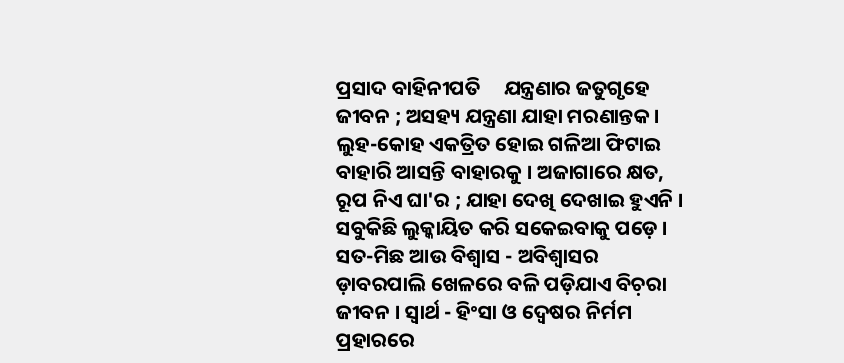ପ୍ରସାଦ ବାହିନୀପତି     ଯନ୍ତ୍ରଣାର ଜତୁଗୃହେ ଜୀବନ ; ଅସହ୍ୟ ଯନ୍ତ୍ରଣା ଯାହା ମରଣାନ୍ତକ । ଲୁହ-କୋହ ଏକତ୍ରିତ ହୋଇ ଗଳିଆ ଫିଟାଇ ବାହାରି ଆସନ୍ତି ବାହାରକୁ । ଅଜାଗାରେ କ୍ଷତ, ରୂପ ନିଏ ଘା'ର ; ଯାହା ଦେଖି ଦେଖାଇ ହୁଏନି । ସବୁକିଛି ଲୁକ୍କାୟିତ କରି ସକେଇବାକୁ ପଡ଼େ । ସତ-ମିଛ ଆଉ ବିଶ୍ବାସ - ଅବିଶ୍ବାସର ଡ଼ାବରପାଲି ଖେଳରେ ବଳି ପଡ଼ିଯାଏ ବିଚ଼ରା ଜୀବନ । ସ୍ବାର୍ଥ - ହିଂସା ଓ ଦ୍ବେଷର ନିର୍ମମ ପ୍ରହାରରେ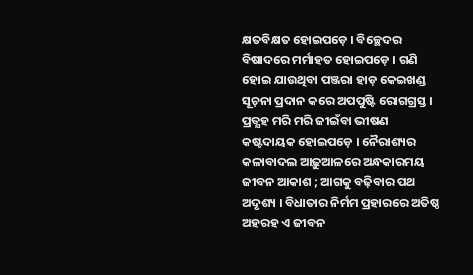କ୍ଷତବିକ୍ଷତ ହୋଇପଡ଼େ । ବିଚ୍ଛେଦର ବିଷାଦରେ ମର୍ମାହତ ହୋଇପଡ଼େ । ଗଣି ହୋଇ ଯାଉଥିବା ପଞ୍ଜରା ହାଡ଼ କେଇଖଣ୍ଡ ସୂଚ଼ନା ପ୍ରଦାନ କରେ ଅପପୁଷ୍ଟି ରୋଗଗ୍ରସ୍ତ । ପ୍ରତ୍ଯହ ମରି ମରି ଜୀଇଁବା ଭୀଷଣ କଷ୍ଟଦାୟକ ହୋଇପଡ଼େ । ନୈରାଶ୍ୟର କଳାବାଦଲ ଆଢ଼ୁଆଳରେ ଅନ୍ଧକାରମୟ ଜୀବନ ଆକାଶ ; ଆଗକୁ ବଢ଼ିବାର ପଥ ଅଦୃଶ୍ୟ । ବିଧାତାର ନିର୍ମମ ପ୍ରହାରରେ ଅତିଷ୍ଠ ଅହରହ ଏ ଜୀବନ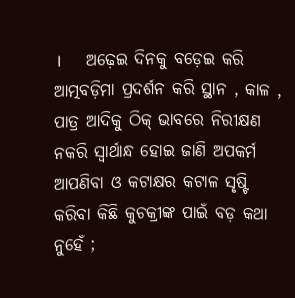।      ଅଢ଼େଇ ଦିନକୁ ବଡ଼େଇ କରି ଆତ୍ମବଡ଼ିମା ପ୍ରଦର୍ଶନ କରି ସ୍ଥାନ , କାଳ , ପାତ୍ର ଆଦିକୁ ଠିକ୍‌ ଭାବରେ ନିରୀକ୍ଷଣ ନକରି ସ୍ବାର୍ଥାନ୍ଧ ହୋଇ ଜାଣି ଅପକର୍ମ ଆପଣିବା ଓ କଟାକ୍ଷର କଟାଳ ସୃଷ୍ଟି କରିବା କିଛି କୁଚକ୍ରୀଙ୍କ ପାଇଁ ବଡ଼ କଥା ନୁହେଁ ;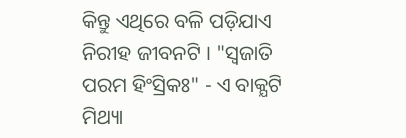କିନ୍ତୁ ଏଥିରେ ବଳି ପଡ଼ିଯାଏ ନିରୀହ ଜୀବନଟି । "ସ୍ବଜାତି ପରମ ହିଂସ୍ରିକଃ" - ଏ ବାକ୍ଯଟି ମିଥ୍ୟା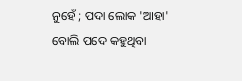ନୁହେଁ ; ପଦା ଲୋକ 'ଆହା' ବୋଲି ପଦେ କହୁଥିବା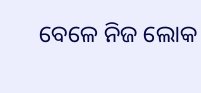ବେଳେ ନିଜ ଲୋକ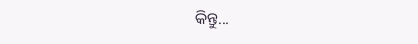କିନ୍ତୁ...